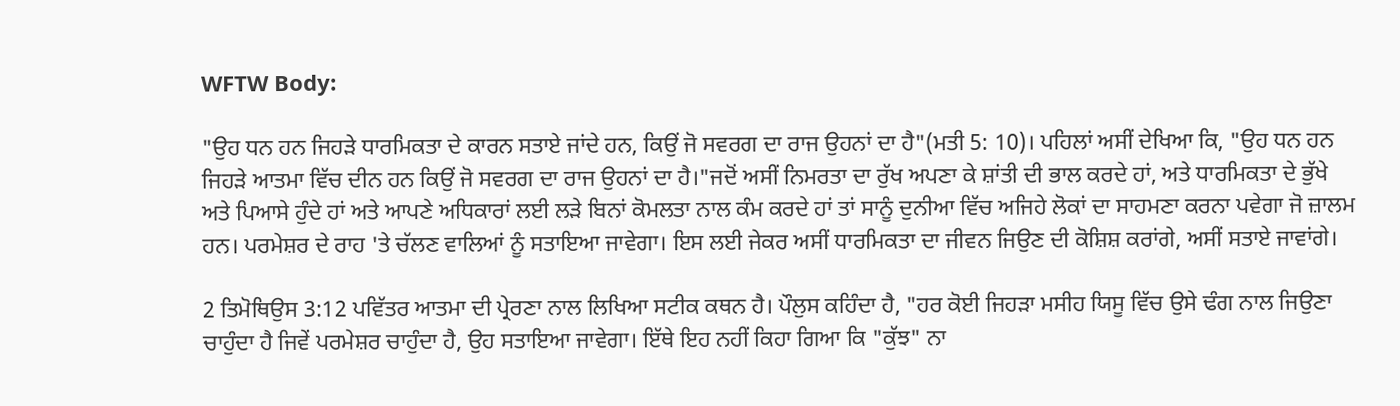WFTW Body:

"ਉਹ ਧਨ ਹਨ ਜਿਹੜੇ ਧਾਰਮਿਕਤਾ ਦੇ ਕਾਰਨ ਸਤਾਏ ਜਾਂਦੇ ਹਨ, ਕਿਉਂ ਜੋ ਸਵਰਗ ਦਾ ਰਾਜ ਉਹਨਾਂ ਦਾ ਹੈ"(ਮਤੀ 5: 10)। ਪਹਿਲਾਂ ਅਸੀਂ ਦੇਖਿਆ ਕਿ, "ਉਹ ਧਨ ਹਨ ਜਿਹੜੇ ਆਤਮਾ ਵਿੱਚ ਦੀਨ ਹਨ ਕਿਉਂ ਜੋ ਸਵਰਗ ਦਾ ਰਾਜ ਉਹਨਾਂ ਦਾ ਹੈ।"ਜਦੋਂ ਅਸੀਂ ਨਿਮਰਤਾ ਦਾ ਰੁੱਖ ਅਪਣਾ ਕੇ ਸ਼ਾਂਤੀ ਦੀ ਭਾਲ ਕਰਦੇ ਹਾਂ, ਅਤੇ ਧਾਰਮਿਕਤਾ ਦੇ ਭੁੱਖੇ ਅਤੇ ਪਿਆਸੇ ਹੁੰਦੇ ਹਾਂ ਅਤੇ ਆਪਣੇ ਅਧਿਕਾਰਾਂ ਲਈ ਲੜੇ ਬਿਨਾਂ ਕੋਮਲਤਾ ਨਾਲ ਕੰਮ ਕਰਦੇ ਹਾਂ ਤਾਂ ਸਾਨੂੰ ਦੁਨੀਆ ਵਿੱਚ ਅਜਿਹੇ ਲੋਕਾਂ ਦਾ ਸਾਹਮਣਾ ਕਰਨਾ ਪਵੇਗਾ ਜੋ ਜ਼ਾਲਮ ਹਨ। ਪਰਮੇਸ਼ਰ ਦੇ ਰਾਹ 'ਤੇ ਚੱਲਣ ਵਾਲਿਆਂ ਨੂੰ ਸਤਾਇਆ ਜਾਵੇਗਾ। ਇਸ ਲਈ ਜੇਕਰ ਅਸੀਂ ਧਾਰਮਿਕਤਾ ਦਾ ਜੀਵਨ ਜਿਉਣ ਦੀ ਕੋਸ਼ਿਸ਼ ਕਰਾਂਗੇ, ਅਸੀਂ ਸਤਾਏ ਜਾਵਾਂਗੇ।

2 ਤਿਮੋਥਿਉਸ 3:12 ਪਵਿੱਤਰ ਆਤਮਾ ਦੀ ਪ੍ਰੇਰਣਾ ਨਾਲ ਲਿਖਿਆ ਸਟੀਕ ਕਥਨ ਹੈ। ਪੌਲੁਸ ਕਹਿੰਦਾ ਹੈ, "ਹਰ ਕੋਈ ਜਿਹੜਾ ਮਸੀਹ ਯਿਸੂ ਵਿੱਚ ਉਸੇ ਢੰਗ ਨਾਲ ਜਿਉਣਾ ਚਾਹੁੰਦਾ ਹੈ ਜਿਵੇਂ ਪਰਮੇਸ਼ਰ ਚਾਹੁੰਦਾ ਹੈ, ਉਹ ਸਤਾਇਆ ਜਾਵੇਗਾ। ਇੱਥੇ ਇਹ ਨਹੀਂ ਕਿਹਾ ਗਿਆ ਕਿ "ਕੁੱਝ" ਨਾ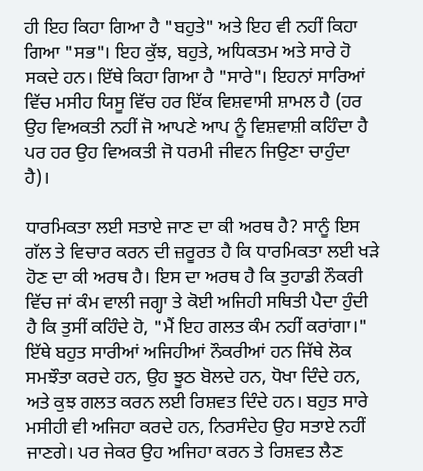ਹੀ ਇਹ ਕਿਹਾ ਗਿਆ ਹੈ "ਬਹੁਤੇ" ਅਤੇ ਇਹ ਵੀ ਨਹੀਂ ਕਿਹਾ ਗਿਆ "ਸਭ"। ਇਹ ਕੁੱਝ, ਬਹੁਤੇ, ਅਧਿਕਤਮ ਅਤੇ ਸਾਰੇ ਹੋ ਸਕਦੇ ਹਨ। ਇੱਥੇ ਕਿਹਾ ਗਿਆ ਹੈ "ਸਾਰੇ"। ਇਹਨਾਂ ਸਾਰਿਆਂ ਵਿੱਚ ਮਸੀਹ ਯਿਸੂ ਵਿੱਚ ਹਰ ਇੱਕ ਵਿਸ਼ਵਾਸੀ ਸ਼ਾਮਲ ਹੈ (ਹਰ ਉਹ ਵਿਅਕਤੀ ਨਹੀਂ ਜੋ ਆਪਣੇ ਆਪ ਨੂੰ ਵਿਸ਼ਵਾਸ਼ੀ ਕਹਿੰਦਾ ਹੈ ਪਰ ਹਰ ਉਹ ਵਿਅਕਤੀ ਜੋ ਧਰਮੀ ਜੀਵਨ ਜਿਉਣਾ ਚਾਹੁੰਦਾ ਹੈ)।

ਧਾਰਮਿਕਤਾ ਲਈ ਸਤਾਏ ਜਾਣ ਦਾ ਕੀ ਅਰਥ ਹੈ? ਸਾਨੂੰ ਇਸ ਗੱਲ ਤੇ ਵਿਚਾਰ ਕਰਨ ਦੀ ਜ਼ਰੂਰਤ ਹੈ ਕਿ ਧਾਰਮਿਕਤਾ ਲਈ ਖੜੇ ਹੋਣ ਦਾ ਕੀ ਅਰਥ ਹੈ। ਇਸ ਦਾ ਅਰਥ ਹੈ ਕਿ ਤੁਹਾਡੀ ਨੌਕਰੀ ਵਿੱਚ ਜਾਂ ਕੰਮ ਵਾਲੀ ਜਗ੍ਹਾ ਤੇ ਕੋਈ ਅਜਿਹੀ ਸਥਿਤੀ ਪੈਦਾ ਹੁੰਦੀ ਹੈ ਕਿ ਤੁਸੀਂ ਕਹਿੰਦੇ ਹੋ, "ਮੈਂ ਇਹ ਗਲਤ ਕੰਮ ਨਹੀਂ ਕਰਾਂਗਾ।" ਇੱਥੇ ਬਹੁਤ ਸਾਰੀਆਂ ਅਜਿਹੀਆਂ ਨੌਕਰੀਆਂ ਹਨ ਜਿੱਥੇ ਲੋਕ ਸਮਝੌਤਾ ਕਰਦੇ ਹਨ, ਉਹ ਝੂਠ ਬੋਲਦੇ ਹਨ, ਧੋਖਾ ਦਿੰਦੇ ਹਨ, ਅਤੇ ਕੁਝ ਗਲਤ ਕਰਨ ਲਈ ਰਿਸ਼ਵਤ ਦਿੰਦੇ ਹਨ। ਬਹੁਤ ਸਾਰੇ ਮਸੀਹੀ ਵੀ ਅਜਿਹਾ ਕਰਦੇ ਹਨ, ਨਿਰਸੰਦੇਹ ਉਹ ਸਤਾਏ ਨਹੀਂ ਜਾਣਗੇ। ਪਰ ਜੇਕਰ ਉਹ ਅਜਿਹਾ ਕਰਨ ਤੇ ਰਿਸ਼ਵਤ ਲੈਣ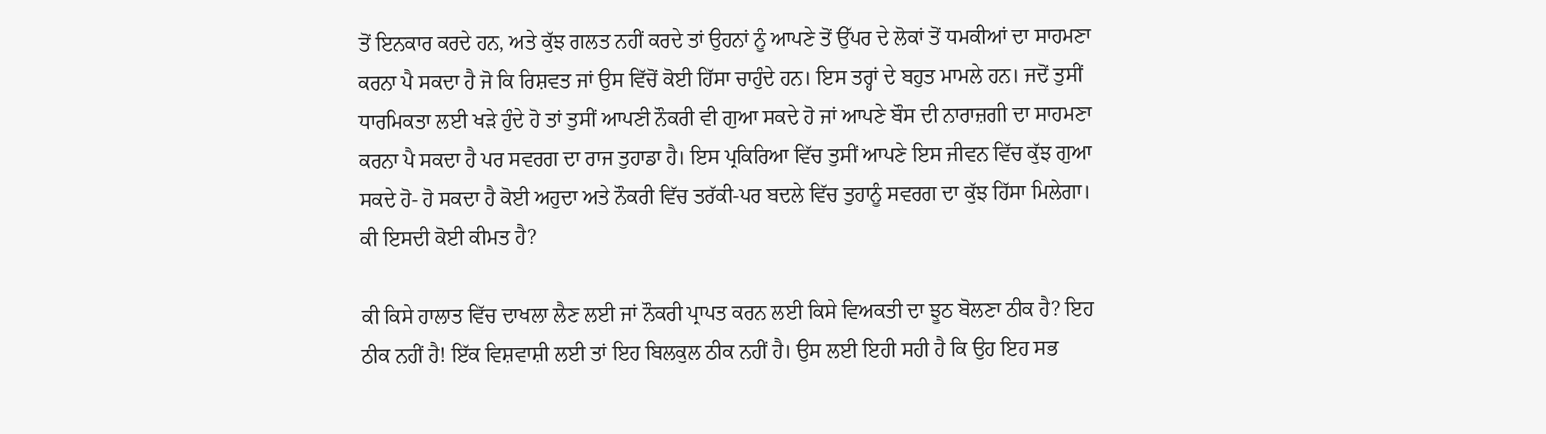ਤੋਂ ਇਨਕਾਰ ਕਰਦੇ ਹਨ, ਅਤੇ ਕੁੱਝ ਗਲਤ ਨਹੀਂ ਕਰਦੇ ਤਾਂ ਉਹਨਾਂ ਨੂੰ ਆਪਣੇ ਤੋਂ ਉੱਪਰ ਦੇ ਲੋਕਾਂ ਤੋਂ ਧਮਕੀਆਂ ਦਾ ਸਾਹਮਣਾ ਕਰਨਾ ਪੈ ਸਕਦਾ ਹੈ ਜੋ ਕਿ ਰਿਸ਼ਵਤ ਜਾਂ ਉਸ ਵਿੱਚੋਂ ਕੋਈ ਹਿੱਸਾ ਚਾਹੁੰਦੇ ਹਨ। ਇਸ ਤਰ੍ਹਾਂ ਦੇ ਬਹੁਤ ਮਾਮਲੇ ਹਨ। ਜਦੋਂ ਤੁਸੀਂ ਧਾਰਮਿਕਤਾ ਲਈ ਖੜੇ ਹੁੰਦੇ ਹੋ ਤਾਂ ਤੁਸੀਂ ਆਪਣੀ ਨੌਕਰੀ ਵੀ ਗੁਆ ਸਕਦੇ ਹੋ ਜਾਂ ਆਪਣੇ ਬੌਸ ਦੀ ਨਾਰਾਜ਼ਗੀ ਦਾ ਸਾਹਮਣਾ ਕਰਨਾ ਪੈ ਸਕਦਾ ਹੈ ਪਰ ਸਵਰਗ ਦਾ ਰਾਜ ਤੁਹਾਡਾ ਹੈ। ਇਸ ਪ੍ਰਕਿਰਿਆ ਵਿੱਚ ਤੁਸੀਂ ਆਪਣੇ ਇਸ ਜੀਵਨ ਵਿੱਚ ਕੁੱਝ ਗੁਆ ਸਕਦੇ ਹੋ- ਹੋ ਸਕਦਾ ਹੈ ਕੋਈ ਅਹੁਦਾ ਅਤੇ ਨੌਕਰੀ ਵਿੱਚ ਤਰੱਕੀ-ਪਰ ਬਦਲੇ ਵਿੱਚ ਤੁਹਾਨੂੰ ਸਵਰਗ ਦਾ ਕੁੱਝ ਹਿੱਸਾ ਮਿਲੇਗਾ। ਕੀ ਇਸਦੀ ਕੋਈ ਕੀਮਤ ਹੈ?

ਕੀ ਕਿਸੇ ਹਾਲਾਤ ਵਿੱਚ ਦਾਖਲਾ ਲੈਣ ਲਈ ਜਾਂ ਨੌਕਰੀ ਪ੍ਰਾਪਤ ਕਰਨ ਲਈ ਕਿਸੇ ਵਿਅਕਤੀ ਦਾ ਝੂਠ ਬੋਲਣਾ ਠੀਕ ਹੈ? ਇਹ ਠੀਕ ਨਹੀਂ ਹੈ! ਇੱਕ ਵਿਸ਼ਵਾਸ਼ੀ ਲਈ ਤਾਂ ਇਹ ਬਿਲਕੁਲ ਠੀਕ ਨਹੀਂ ਹੈ। ਉਸ ਲਈ ਇਹੀ ਸਹੀ ਹੈ ਕਿ ਉਹ ਇਹ ਸਭ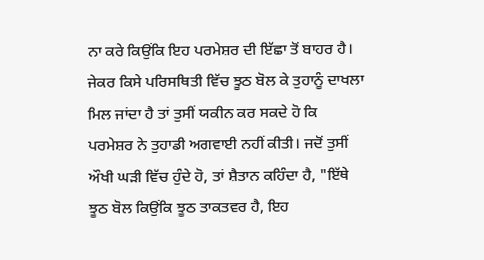ਨਾ ਕਰੇ ਕਿਉਂਕਿ ਇਹ ਪਰਮੇਸ਼ਰ ਦੀ ਇੱਛਾ ਤੋਂ ਬਾਹਰ ਹੈ। ਜੇਕਰ ਕਿਸੇ ਪਰਿਸਥਿਤੀ ਵਿੱਚ ਝੂਠ ਬੋਲ ਕੇ ਤੁਹਾਨੂੰ ਦਾਖਲਾ ਮਿਲ ਜਾਂਦਾ ਹੈ ਤਾਂ ਤੁਸੀਂ ਯਕੀਨ ਕਰ ਸਕਦੇ ਹੋ ਕਿ ਪਰਮੇਸ਼ਰ ਨੇ ਤੁਹਾਡੀ ਅਗਵਾਈ ਨਹੀਂ ਕੀਤੀ। ਜਦੋਂ ਤੁਸੀਂ ਔਖੀ ਘੜੀ ਵਿੱਚ ਹੁੰਦੇ ਹੋ, ਤਾਂ ਸ਼ੈਤਾਨ ਕਹਿੰਦਾ ਹੈ, "ਇੱਥੇ ਝੂਠ ਬੋਲ ਕਿਉਂਕਿ ਝੂਠ ਤਾਕਤਵਰ ਹੈ, ਇਹ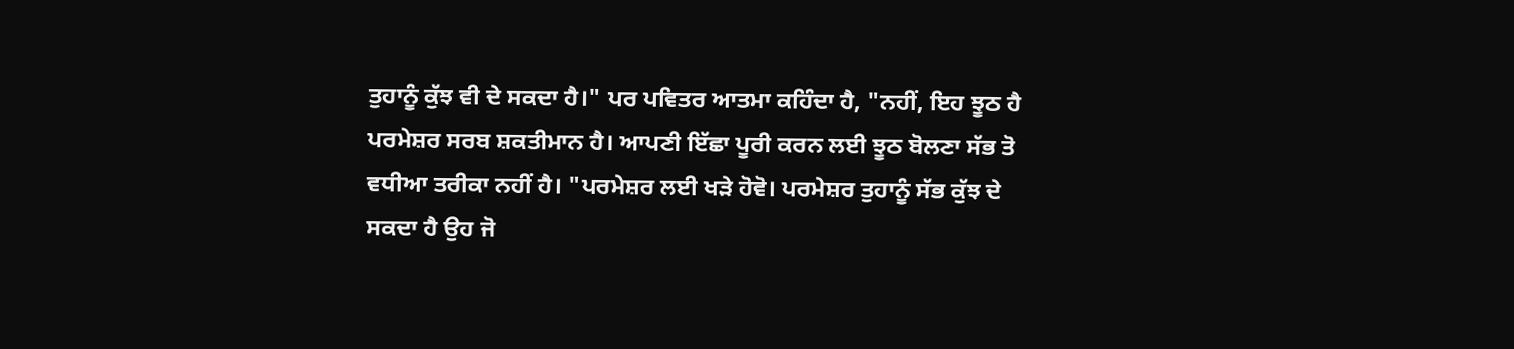ਤੁਹਾਨੂੰ ਕੁੱਝ ਵੀ ਦੇ ਸਕਦਾ ਹੈ।" ਪਰ ਪਵਿਤਰ ਆਤਮਾ ਕਹਿੰਦਾ ਹੈ, "ਨਹੀਂ, ਇਹ ਝੂਠ ਹੈ ਪਰਮੇਸ਼ਰ ਸਰਬ ਸ਼ਕਤੀਮਾਨ ਹੈ। ਆਪਣੀ ਇੱਛਾ ਪੂਰੀ ਕਰਨ ਲਈ ਝੂਠ ਬੋਲਣਾ ਸੱਭ ਤੋ ਵਧੀਆ ਤਰੀਕਾ ਨਹੀਂ ਹੈ। "ਪਰਮੇਸ਼ਰ ਲਈ ਖੜੇ ਹੋਵੋ। ਪਰਮੇਸ਼ਰ ਤੁਹਾਨੂੰ ਸੱਭ ਕੁੱਝ ਦੇ ਸਕਦਾ ਹੈ ਉਹ ਜੋ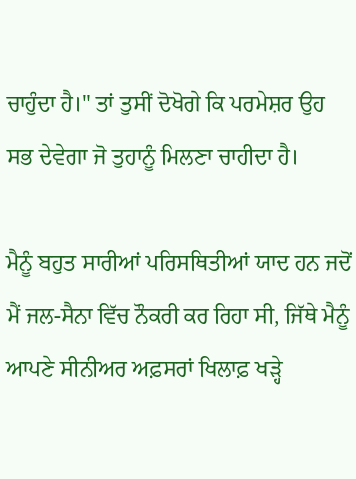ਚਾਹੁੰਦਾ ਹੈ।" ਤਾਂ ਤੁਸੀਂ ਦੋਖੋਗੇ ਕਿ ਪਰਮੇਸ਼ਰ ਉਹ ਸਭ ਦੇਵੇਗਾ ਜੋ ਤੁਹਾਨੂੰ ਮਿਲਣਾ ਚਾਹੀਦਾ ਹੈ।

ਮੈਨੂੰ ਬਹੁਤ ਸਾਰੀਆਂ ਪਰਿਸਥਿਤੀਆਂ ਯਾਦ ਹਨ ਜਦੋਂ ਮੈਂ ਜਲ-ਸੈਨਾ ਵਿੱਚ ਨੌਕਰੀ ਕਰ ਰਿਹਾ ਸੀ, ਜਿੱਥੇ ਮੈਨੂੰ ਆਪਣੇ ਸੀਨੀਅਰ ਅਫ਼ਸਰਾਂ ਖਿਲਾਫ਼ ਖੜ੍ਹੇ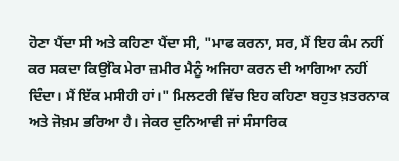ਹੋਣਾ ਪੈਂਦਾ ਸੀ ਅਤੇ ਕਹਿਣਾ ਪੈਂਦਾ ਸੀ, "ਮਾਫ ਕਰਨਾ, ਸਰ, ਮੈਂ ਇਹ ਕੰਮ ਨਹੀਂ ਕਰ ਸਕਦਾ ਕਿਉਂਕਿ ਮੇਰਾ ਜ਼ਮੀਰ ਮੈਨੂੰ ਅਜਿਹਾ ਕਰਨ ਦੀ ਆਗਿਆ ਨਹੀਂ ਦਿੰਦਾ। ਮੈਂ ਇੱਕ ਮਸੀਹੀ ਹਾਂ।" ਮਿਲਟਰੀ ਵਿੱਚ ਇਹ ਕਹਿਣਾ ਬਹੁਤ ਖ਼ਤਰਨਾਕ ਅਤੇ ਜੋਖ਼ਮ ਭਰਿਆ ਹੈ। ਜੇਕਰ ਦੁਨਿਆਵੀ ਜਾਂ ਸੰਸਾਰਿਕ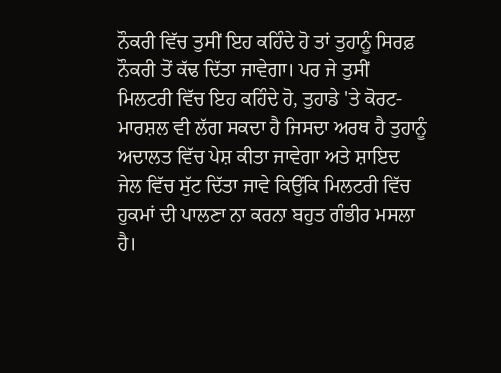ਨੌਕਰੀ ਵਿੱਚ ਤੁਸੀਂ ਇਹ ਕਹਿੰਦੇ ਹੋ ਤਾਂ ਤੁਹਾਨੂੰ ਸਿਰਫ਼ ਨੌਕਰੀ ਤੋਂ ਕੱਢ ਦਿੱਤਾ ਜਾਵੇਗਾ। ਪਰ ਜੇ ਤੁਸੀਂ ਮਿਲਟਰੀ ਵਿੱਚ ਇਹ ਕਹਿੰਦੇ ਹੋ, ਤੁਹਾਡੇ 'ਤੇ ਕੋਰਟ-ਮਾਰਸ਼ਲ ਵੀ ਲੱਗ ਸਕਦਾ ਹੈ ਜਿਸਦਾ ਅਰਥ ਹੈ ਤੁਹਾਨੂੰ ਅਦਾਲਤ ਵਿੱਚ ਪੇਸ਼ ਕੀਤਾ ਜਾਵੇਗਾ ਅਤੇ ਸ਼ਾਇਦ ਜੇਲ ਵਿੱਚ ਸੁੱਟ ਦਿੱਤਾ ਜਾਵੇ ਕਿਉਂਕਿ ਮਿਲਟਰੀ ਵਿੱਚ ਹੁਕਮਾਂ ਦੀ ਪਾਲਣਾ ਨਾ ਕਰਨਾ ਬਹੁਤ ਗੰਭੀਰ ਮਸਲਾ ਹੈ।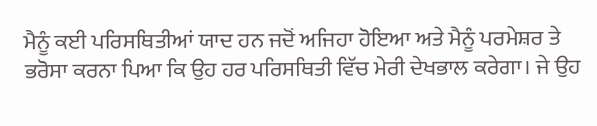ਮੈਨੂੰ ਕਈ ਪਰਿਸਥਿਤੀਆਂ ਯਾਦ ਹਨ ਜਦੋਂ ਅਜਿਹਾ ਹੋਇਆ ਅਤੇ ਮੈਨੂੰ ਪਰਮੇਸ਼ਰ ਤੇ ਭਰੋਸਾ ਕਰਨਾ ਪਿਆ ਕਿ ਉਹ ਹਰ ਪਰਿਸਥਿਤੀ ਵਿੱਚ ਮੇਰੀ ਦੇਖਭਾਲ ਕਰੇਗਾ। ਜੇ ਉਹ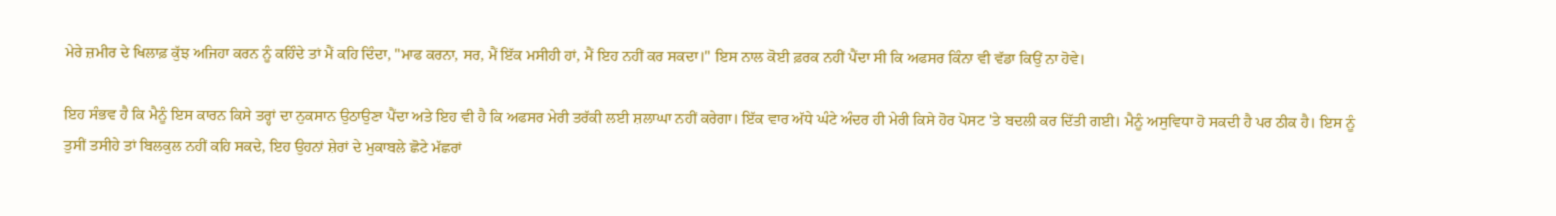ਮੇਰੇ ਜ਼ਮੀਰ ਦੇ ਖਿਲਾਫ਼ ਕੁੱਝ ਅਜਿਹਾ ਕਰਨ ਨੂੰ ਕਹਿੰਦੇ ਤਾਂ ਮੈਂ ਕਹਿ ਦਿੰਦਾ, "ਮਾਫ ਕਰਨਾ, ਸਰ, ਮੈਂ ਇੱਕ ਮਸੀਹੀ ਹਾਂ, ਮੈਂ ਇਹ ਨਹੀਂ ਕਰ ਸਕਦਾ।" ਇਸ ਨਾਲ ਕੋਈ ਫ਼ਰਕ ਨਹੀਂ ਪੈਂਦਾ ਸੀ ਕਿ ਅਫਸਰ ਕਿੰਨਾ ਵੀ ਵੱਡਾ ਕਿਉਂ ਨਾ ਹੋਵੇ।

ਇਹ ਸੰਭਵ ਹੈ ਕਿ ਮੈਨੂੰ ਇਸ ਕਾਰਨ ਕਿਸੇ ਤਰ੍ਹਾਂ ਦਾ ਨੁਕਸਾਨ ਉਠਾਉਣਾ ਪੈਂਦਾ ਅਤੇ ਇਹ ਵੀ ਹੈ ਕਿ ਅਫਸਰ ਮੇਰੀ ਤਰੱਕੀ ਲਈ ਸ਼ਲਾਘਾ ਨਹੀਂ ਕਰੇਗਾ। ਇੱਕ ਵਾਰ ਅੱਧੇ ਘੰਟੇ ਅੰਦਰ ਹੀ ਮੇਰੀ ਕਿਸੇ ਹੋਰ ਪੋਸਟ 'ਤੇ ਬਦਲੀ ਕਰ ਦਿੱਤੀ ਗਈ। ਮੈਨੂੰ ਅਸੁਵਿਧਾ ਹੋ ਸਕਦੀ ਹੈ ਪਰ ਠੀਕ ਹੈ। ਇਸ ਨੂੰ ਤੁਸੀਂ ਤਸੀਹੇ ਤਾਂ ਬਿਲਕੁਲ ਨਹੀਂ ਕਹਿ ਸਕਦੇ, ਇਹ ਉਹਨਾਂ ਸ਼ੇਰਾਂ ਦੇ ਮੁਕਾਬਲੇ ਛੋਟੇ ਮੱਛਰਾਂ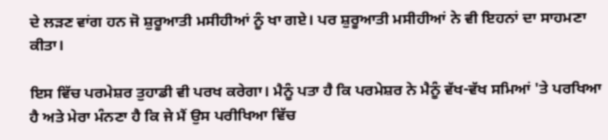ਦੇ ਲੜਣ ਵਾਂਗ ਹਨ ਜੋ ਸ਼ੁਰੂਆਤੀ ਮਸੀਹੀਆਂ ਨੂੰ ਖਾ ਗਏ। ਪਰ ਸ਼ੁਰੂਆਤੀ ਮਸੀਹੀਆਂ ਨੇ ਵੀ ਇਹਨਾਂ ਦਾ ਸਾਹਮਣਾ ਕੀਤਾ।

ਇਸ ਵਿੱਚ ਪਰਮੇਸ਼ਰ ਤੁਹਾਡੀ ਵੀ ਪਰਖ ਕਰੇਗਾ। ਮੈਨੂੰ ਪਤਾ ਹੈ ਕਿ ਪਰਮੇਸ਼ਰ ਨੇ ਮੈਨੂੰ ਵੱਖ-ਵੱਖ ਸਮਿਆਂ 'ਤੇ ਪਰਖਿਆ ਹੈ ਅਤੇ ਮੇਰਾ ਮੰਨਣਾ ਹੈ ਕਿ ਜੇ ਮੈਂ ਉਸ ਪਰੀਖਿਆ ਵਿੱਚ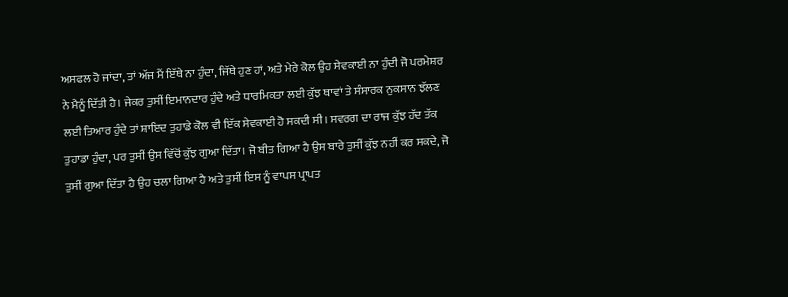ਅਸਫਲ ਹੋ ਜਾਂਦਾ, ਤਾਂ ਅੱਜ ਮੈਂ ਇੱਥੇ ਨਾ ਹੁੰਦਾ, ਜਿੱਥੇ ਹੁਣ ਹਾਂ, ਅਤੇ ਮੇਰੇ ਕੋਲ ਉਹ ਸੇਵਕਾਈ ਨਾ ਹੁੰਦੀ ਜੋ ਪਰਮੇਸ਼ਰ ਨੇ ਮੈਨੂੰ ਦਿੱਤੀ ਹੈ। ਜੇਕਰ ਤੁਸੀਂ ਇਮਾਨਦਾਰ ਹੁੰਦੇ ਅਤੇ ਧਾਰਮਿਕਤਾ ਲਈ ਕੁੱਝ ਥਾਵਾਂ ਤੇ ਸੰਸਾਰਕ ਨੁਕਸਾਨ ਝੱਲਣ ਲਈ ਤਿਆਰ ਹੁੰਦੇ ਤਾਂ ਸ਼ਾਇਦ ਤੁਹਾਡੇ ਕੋਲ ਵੀ ਇੱਕ ਸੇਵਕਾਈ ਹੋ ਸਕਦੀ ਸੀ। ਸਵਰਗ ਦਾ ਰਾਜ ਕੁੱਝ ਹੱਦ ਤੱਕ ਤੁਹਾਡਾ ਹੁੰਦਾ, ਪਰ ਤੁਸੀਂ ਉਸ ਵਿੱਚੋਂ ਕੁੱਝ ਗੁਆ ਦਿੱਤਾ। ਜੋ ਬੀਤ ਗਿਆ ਹੈ ਉਸ ਬਾਰੇ ਤੁਸੀਂ ਕੁੱਝ ਨਹੀਂ ਕਰ ਸਕਦੇ, ਜੋ ਤੁਸੀਂ ਗੁਆ ਦਿੱਤਾ ਹੈ ਉਹ ਚਲਾ ਗਿਆ ਹੈ ਅਤੇ ਤੁਸੀਂ ਇਸ ਨੂੰ ਵਾਪਸ ਪ੍ਰਾਪਤ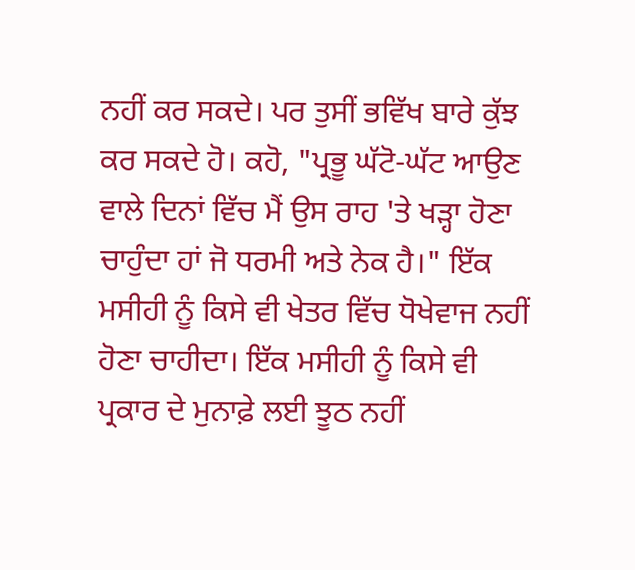ਨਹੀਂ ਕਰ ਸਕਦੇ। ਪਰ ਤੁਸੀਂ ਭਵਿੱਖ ਬਾਰੇ ਕੁੱਝ ਕਰ ਸਕਦੇ ਹੋ। ਕਹੋ, "ਪ੍ਰਭੂ ਘੱਟੋ-ਘੱਟ ਆਉਣ ਵਾਲੇ ਦਿਨਾਂ ਵਿੱਚ ਮੈਂ ਉਸ ਰਾਹ 'ਤੇ ਖੜ੍ਹਾ ਹੋਣਾ ਚਾਹੁੰਦਾ ਹਾਂ ਜੋ ਧਰਮੀ ਅਤੇ ਨੇਕ ਹੈ।" ਇੱਕ ਮਸੀਹੀ ਨੂੰ ਕਿਸੇ ਵੀ ਖੇਤਰ ਵਿੱਚ ਧੋਖੇਵਾਜ ਨਹੀਂ ਹੋਣਾ ਚਾਹੀਦਾ। ਇੱਕ ਮਸੀਹੀ ਨੂੰ ਕਿਸੇ ਵੀ ਪ੍ਰਕਾਰ ਦੇ ਮੁਨਾਫ਼ੇ ਲਈ ਝੂਠ ਨਹੀਂ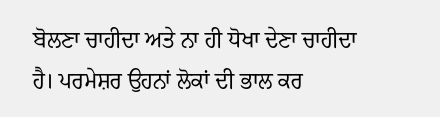ਬੋਲਣਾ ਚਾਹੀਦਾ ਅਤੇ ਨਾ ਹੀ ਧੋਖਾ ਦੇਣਾ ਚਾਹੀਦਾ ਹੈ। ਪਰਮੇਸ਼ਰ ਉਹਨਾਂ ਲੋਕਾਂ ਦੀ ਭਾਲ ਕਰ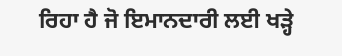ਰਿਹਾ ਹੈ ਜੋ ਇਮਾਨਦਾਰੀ ਲਈ ਖੜ੍ਹੇ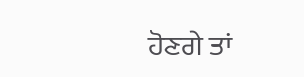ਹੋਣਗੇ ਤਾਂ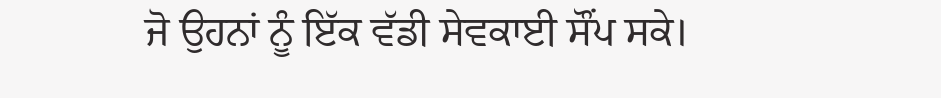ਜੋ ਉਹਨਾਂ ਨੂੰ ਇੱਕ ਵੱਡੀ ਸੇਵਕਾਈ ਸੌਂਪ ਸਕੇ।